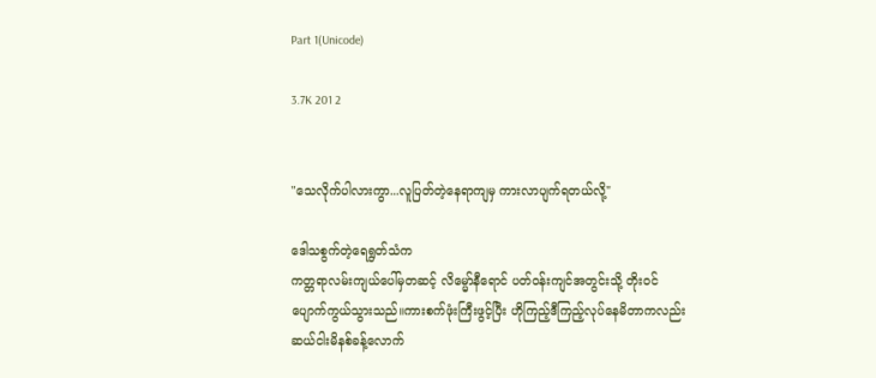Part 1(Unicode)

3.7K 201 2


"သေလိုက်ပါလားကွာ...လူပြတ်တဲ့နေရာကျမှ ကားလာပျက်ရတယ်လို့"

ဒေါသစွက်တဲ့ရေရွတ်သံက
ကတ္တရာလမ်းကျယ်ပေါ်မှတဆင့် လိမ္မော်နီရောင် ပတ်ဝန်းကျင်အတွင်းသို့ တိုးဝင်ပျောက်ကွယ်သွားသည်။ကားစက်ဖုံးကြီးဖွင့်ပြီး ဟိုကြည့်ဒီကြည့်လုပ်နေမိတာကလည်း ဆယ်ငါးမိနစ်ခန့်လောက်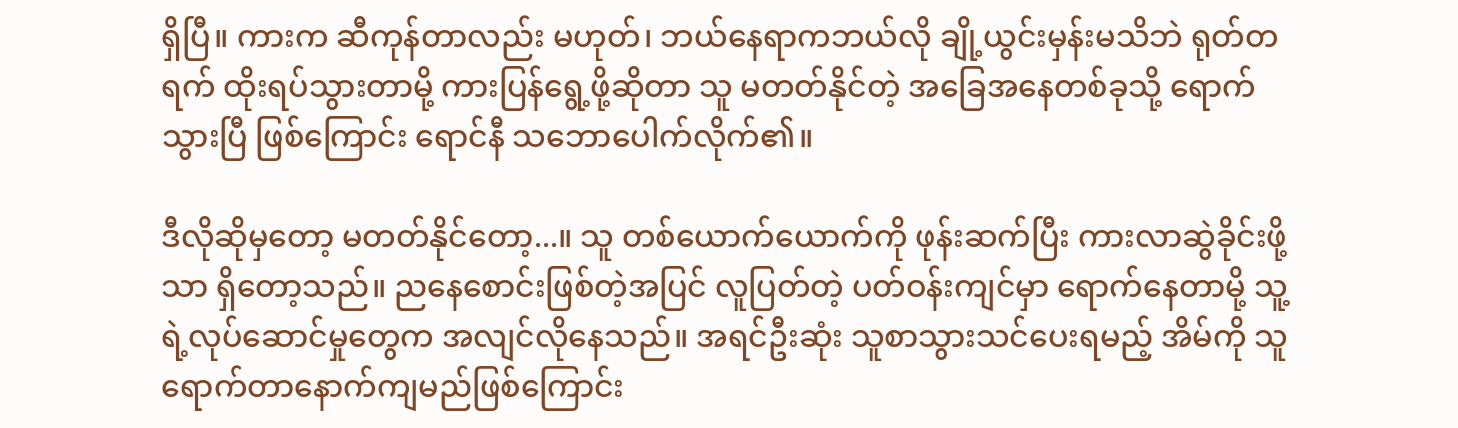ရှိပြီ။ ကားက ဆီကုန်တာလည်း မဟုတ်၊ ဘယ်နေရာကဘယ်လို ချို့ယွင်းမှန်းမသိဘဲ ရုတ်တရက် ထိုးရပ်သွားတာမို့ ကားပြန်ရွေ့ဖို့ဆိုတာ သူ မတတ်နိုင်တဲ့ အခြေအနေတစ်ခုသို့ ရောက်သွားပြီ ဖြစ်ကြောင်း ရောင်နီ သဘောပေါက်လိုက်၏။

ဒီလိုဆိုမှတော့ မတတ်နိုင်တော့...။ သူ တစ်ယောက်ယောက်ကို ဖုန်းဆက်ပြီး ကားလာဆွဲခိုင်းဖို့သာ ရှိတော့သည်။ ညနေစောင်းဖြစ်တဲ့အပြင် လူပြတ်တဲ့ ပတ်ဝန်းကျင်မှာ ရောက်နေတာမို့ သူ့ရဲ့လုပ်ဆောင်မှုတွေက အလျင်လိုနေသည်။ အရင်ဦးဆုံး သူစာသွားသင်ပေးရမည့် အိမ်ကို သူရောက်တာနောက်ကျမည်ဖြစ်ကြောင်း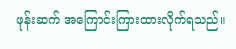ဖုန်းဆက် အကြောင်းကြားထားလိုက်ရသည်။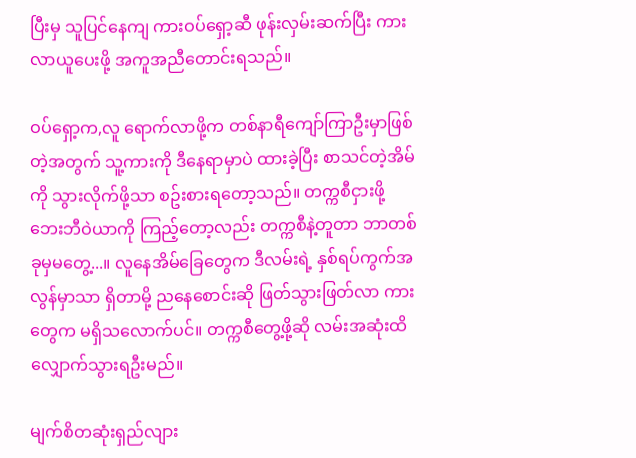ပြီးမှ သူပြင်နေကျ ကားဝပ်ရှော့ဆီ ဖုန်းလှမ်းဆက်ပြီး ကားလာယူပေးဖို့ အကူအညီတောင်းရသည်။

ဝပ်ရှော့က,လူ ရောက်လာဖို့က တစ်နာရီကျော်ကြာဦးမှာဖြစ်တဲ့အတွက် သူ့ကားကို ဒီနေရာမှာပဲ ထားခဲ့ပြီး စာသင်တဲ့အိမ်ကို သွားလိုက်ဖို့သာ စဥ်းစားရတော့သည်။ တက္ကစီငှားဖို့ ဘေးဘီဝဲယာကို ကြည့်တော့လည်း တက္ကစီနဲ့တူတာ ဘာတစ်ခုမှမတွေ့...။ လူနေအိမ်ခြေတွေက ဒီလမ်းရဲ့ နှစ်ရပ်ကွက်အလွန်မှာသာ ရှိတာမို့ ညနေစောင်းဆို ဖြတ်သွားဖြတ်လာ ကားတွေက မရှိသလောက်ပင်။ တက္ကစီတွေ့ဖို့ဆို လမ်းအဆုံးထိ လျှောက်သွားရဦးမည်။

မျက်စိတဆုံးရှည်လျား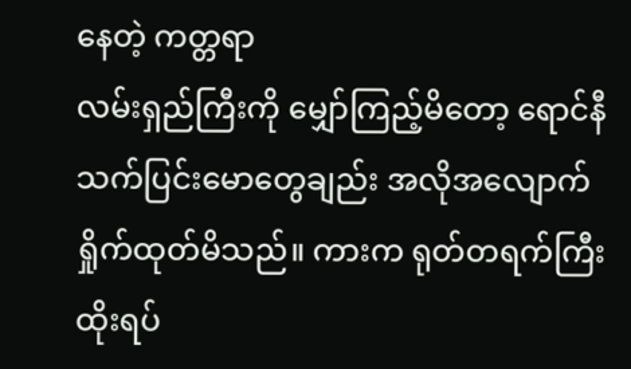နေတဲ့ ကတ္တရာ
လမ်းရှည်ကြီးကို မျှော်ကြည့်မိတော့ ရောင်နီ သက်ပြင်းမောတွေချည်း အလိုအလျောက် ရှိုက်ထုတ်မိသည်။ ကားက ရုတ်တရက်ကြီး ထိုးရပ်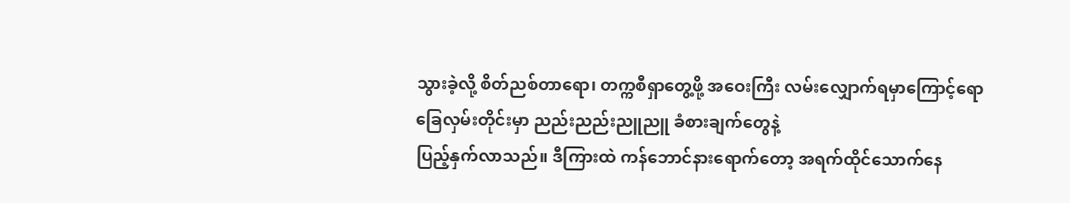သွားခဲ့လို့ စိတ်ညစ်တာရော၊ တက္ကစီရှာတွေ့ဖို့ အဝေးကြီး လမ်းလျှောက်ရမှာကြောင့်ရော ခြေလှမ်းတိုင်းမှာ ညည်းညည်းညူညူ ခံစားချက်တွေနဲ့
ပြည့်နှက်လာသည်။ ဒီကြားထဲ ကန်ဘောင်နားရောက်တော့ အရက်ထိုင်သောက်နေ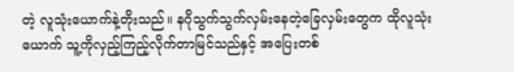တဲ့ လူသုံးယောက်နဲ့တိုးသည်။ နဂိုသွက်သွက်လှမ်းနေတဲ့ခြေလှမ်းတွေက ထိုလူသုံးယောက် သူ့ကိုလှည့်ကြည့်လိုက်တာမြင်သည်နှင့် အပြေးတစ်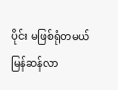ပိုင်း မဖြစ်ရုံတမယ် မြန်ဆန်လာ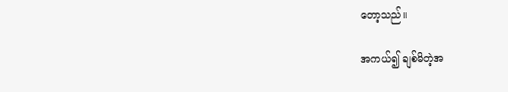တော့သည်။

အကယ်၍ ချစ်မိတဲ့အ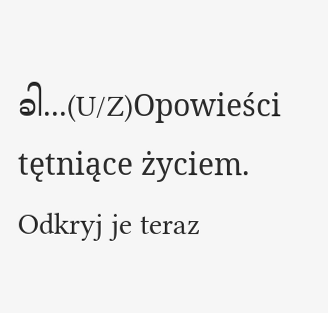ခါ...(U/Z)Opowieści tętniące życiem. Odkryj je teraz